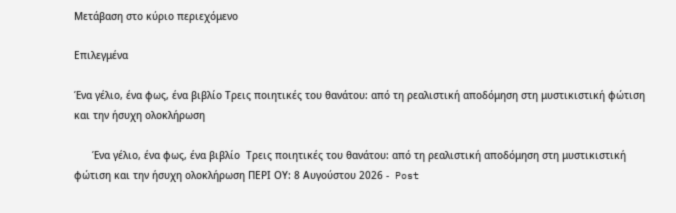Μετάβαση στο κύριο περιεχόμενο

Επιλεγμένα

Ένα γέλιο, ένα φως, ένα βιβλίο Τρεις ποιητικές του θανάτου: από τη ρεαλιστική αποδόμηση στη μυστικιστική φώτιση και την ήσυχη ολοκλήρωση

      Ένα γέλιο, ένα φως, ένα βιβλίο  Τρεις ποιητικές του θανάτου: από τη ρεαλιστική αποδόμηση στη μυστικιστική φώτιση και την ήσυχη ολοκλήρωση ΠΕΡΙ ΟΥ: 8 Αυγούστου 2026 -  Post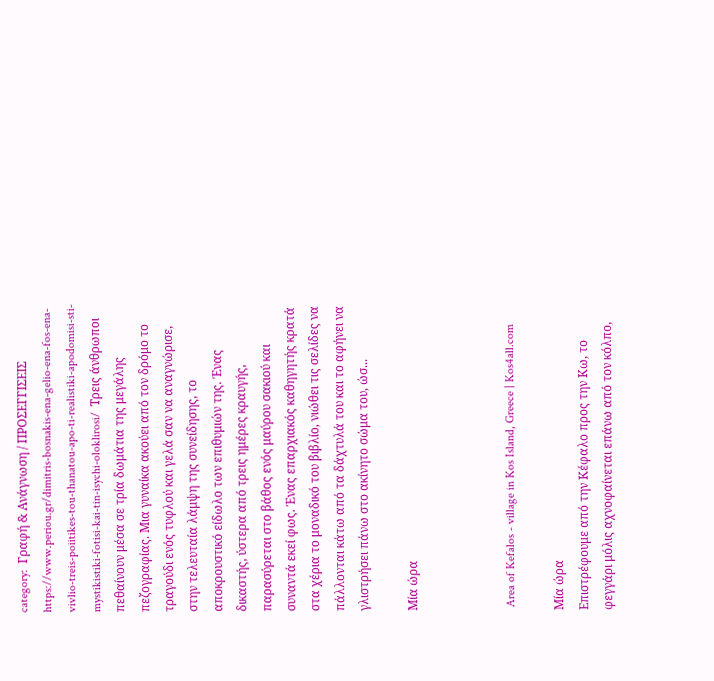category:  Γραφή & Ανάγνωση / ΠΡΟΣΕΓΓΙΣΕΙΣ     https://www.periou.gr/dimitris-bosnakis-ena-gelio-ena-fos-ena-vivlio-treis-poiitikes-tou-thanatou-apo-ti-realistiki-apodomisi-sti-mystikistiki-fotisi-kai-tin-isychi-oloklirosi/  Τρεις άνθρωποι πεθαίνουν μέσα σε τρία δωμάτια της μεγάλης πεζογραφίας. Μια γυναίκα ακούει από τον δρόμο το τραγούδι ενός τυφλού και γελά σαν να αναγνώρισε, στην τελευταία λάμψη της συνείδησης, το αποκρουστικό είδωλο των επιθυμιών της. Ένας δικαστής, ύστερα από τρεις ημέρες κραυγής, παρασύρεται στο βάθος ενός μαύρου σακιού και συναντά εκεί φως. Ένας επαρχιακός καθηγητής κρατά στα χέρια το μοναδικό του βιβλίο, νιώθει τις σελίδες να πάλλονται κάτω από τα δάχτυλά του και το αφήνει να γλιστρήσει πάνω στο ακίνητο σώμα του, ώσ...

Μία ώρα



 Area of Kefalos - village in Kos Island, Greece | Kos4all.com

Μία ώρα
Επιστρέφουμε από την Κέφαλο προς την Κω, το φεγγάρι μόλις αχνοφαίνεται επάνω από τον κόλπο,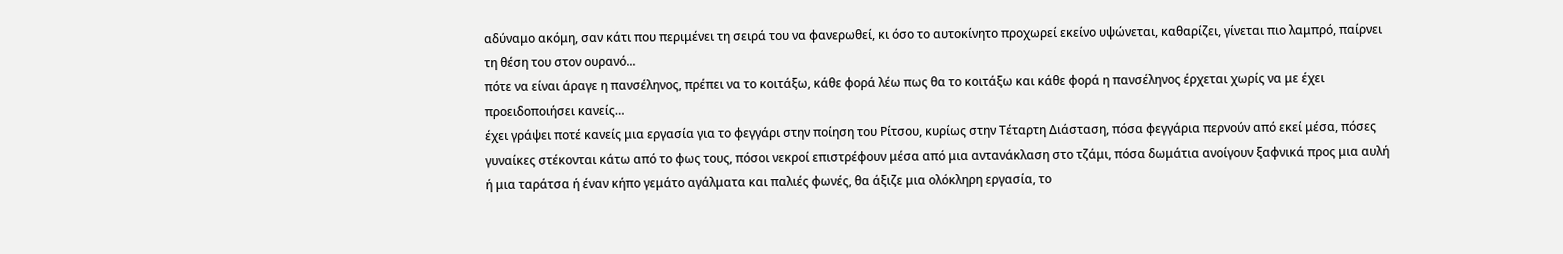αδύναμο ακόμη, σαν κάτι που περιμένει τη σειρά του να φανερωθεί, κι όσο το αυτοκίνητο προχωρεί εκείνο υψώνεται, καθαρίζει, γίνεται πιο λαμπρό, παίρνει τη θέση του στον ουρανό...
πότε να είναι άραγε η πανσέληνος, πρέπει να το κοιτάξω, κάθε φορά λέω πως θα το κοιτάξω και κάθε φορά η πανσέληνος έρχεται χωρίς να με έχει προειδοποιήσει κανείς…
έχει γράψει ποτέ κανείς μια εργασία για το φεγγάρι στην ποίηση του Ρίτσου, κυρίως στην Τέταρτη Διάσταση, πόσα φεγγάρια περνούν από εκεί μέσα, πόσες γυναίκες στέκονται κάτω από το φως τους, πόσοι νεκροί επιστρέφουν μέσα από μια αντανάκλαση στο τζάμι, πόσα δωμάτια ανοίγουν ξαφνικά προς μια αυλή ή μια ταράτσα ή έναν κήπο γεμάτο αγάλματα και παλιές φωνές, θα άξιζε μια ολόκληρη εργασία, το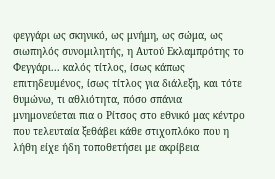φεγγάρι ως σκηνικό, ως μνήμη, ως σώμα, ως σιωπηλός συνομιλητής, η Αυτού Εκλαμπρότης το Φεγγάρι... καλός τίτλος, ίσως κάπως επιτηδευμένος, ίσως τίτλος για διάλεξη, και τότε θυμώνω, τι αθλιότητα, πόσο σπάνια μνημονεύεται πια ο Ρίτσος στο εθνικό μας κέντρο που τελευταία ξεθάβει κάθε στιχοπλόκο που η λήθη είχε ήδη τοποθετήσει με ακρίβεια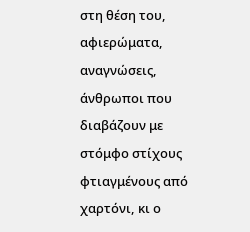στη θέση του, αφιερώματα, αναγνώσεις, άνθρωποι που διαβάζουν με στόμφο στίχους φτιαγμένους από χαρτόνι, κι ο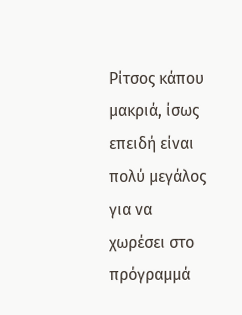Ρίτσος κάπου μακριά, ίσως επειδή είναι πολύ μεγάλος για να χωρέσει στο πρόγραμμά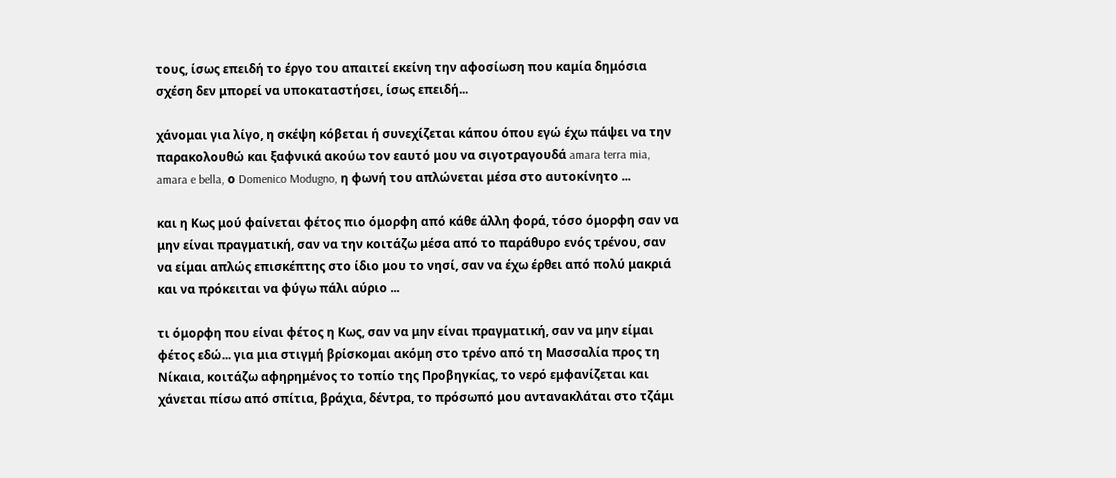τους, ίσως επειδή το έργο του απαιτεί εκείνη την αφοσίωση που καμία δημόσια σχέση δεν μπορεί να υποκαταστήσει, ίσως επειδή...

χάνομαι για λίγο, η σκέψη κόβεται ή συνεχίζεται κάπου όπου εγώ έχω πάψει να την παρακολουθώ και ξαφνικά ακούω τον εαυτό μου να σιγοτραγουδά amara terra mia, amara e bella, ο Domenico Modugno, η φωνή του απλώνεται μέσα στο αυτοκίνητο ...

και η Κως μού φαίνεται φέτος πιο όμορφη από κάθε άλλη φορά, τόσο όμορφη σαν να μην είναι πραγματική, σαν να την κοιτάζω μέσα από το παράθυρο ενός τρένου, σαν να είμαι απλώς επισκέπτης στο ίδιο μου το νησί, σαν να έχω έρθει από πολύ μακριά και να πρόκειται να φύγω πάλι αύριο ...

τι όμορφη που είναι φέτος η Κως, σαν να μην είναι πραγματική, σαν να μην είμαι φέτος εδώ... για μια στιγμή βρίσκομαι ακόμη στο τρένο από τη Μασσαλία προς τη Νίκαια, κοιτάζω αφηρημένος το τοπίο της Προβηγκίας, το νερό εμφανίζεται και χάνεται πίσω από σπίτια, βράχια, δέντρα, το πρόσωπό μου αντανακλάται στο τζάμι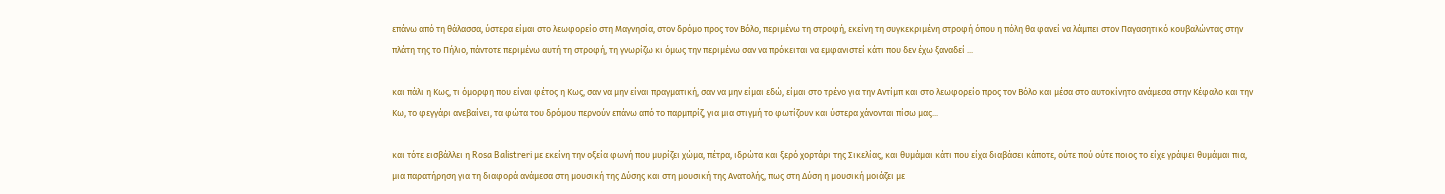επάνω από τη θάλασσα, ύστερα είμαι στο λεωφορείο στη Μαγνησία, στον δρόμο προς τον Βόλο, περιμένω τη στροφή, εκείνη τη συγκεκριμένη στροφή όπου η πόλη θα φανεί να λάμπει στον Παγασητικό κουβαλώντας στην πλάτη της το Πήλιο, πάντοτε περιμένω αυτή τη στροφή, τη γνωρίζω κι όμως την περιμένω σαν να πρόκειται να εμφανιστεί κάτι που δεν έχω ξαναδεί ...

και πάλι η Κως, τι όμορφη που είναι φέτος η Κως, σαν να μην είναι πραγματική, σαν να μην είμαι εδώ, είμαι στο τρένο για την Αντίμπ και στο λεωφορείο προς τον Βόλο και μέσα στο αυτοκίνητο ανάμεσα στην Κέφαλο και την Κω, το φεγγάρι ανεβαίνει, τα φώτα του δρόμου περνούν επάνω από το παρμπρίζ, για μια στιγμή το φωτίζουν και ύστερα χάνονται πίσω μας...

και τότε εισβάλλει η Rosa Balistreri με εκείνη την οξεία φωνή που μυρίζει χώμα, πέτρα, ιδρώτα και ξερό χορτάρι της Σικελίας, και θυμάμαι κάτι που είχα διαβάσει κάποτε, ούτε πού ούτε ποιος το είχε γράψει θυμάμαι πια, μια παρατήρηση για τη διαφορά ανάμεσα στη μουσική της Δύσης και στη μουσική της Ανατολής, πως στη Δύση η μουσική μοιάζει με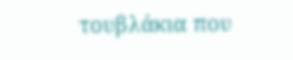τουβλάκια που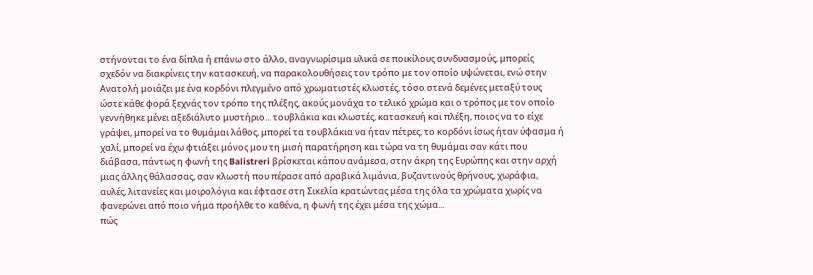στήνονται το ένα δίπλα ή επάνω στο άλλο, αναγνωρίσιμα υλικά σε ποικίλους συνδυασμούς, μπορείς σχεδόν να διακρίνεις την κατασκευή, να παρακολουθήσεις τον τρόπο με τον οποίο υψώνεται, ενώ στην Ανατολή μοιάζει με ένα κορδόνι πλεγμένο από χρωματιστές κλωστές, τόσο στενά δεμένες μεταξύ τους ώστε κάθε φορά ξεχνάς τον τρόπο της πλέξης, ακούς μονάχα το τελικό χρώμα και ο τρόπος με τον οποίο γεννήθηκε μένει αξεδιάλυτο μυστήριο... τουβλάκια και κλωστές, κατασκευή και πλέξη, ποιος να το είχε γράψει, μπορεί να το θυμάμαι λάθος, μπορεί τα τουβλάκια να ήταν πέτρες, το κορδόνι ίσως ήταν ύφασμα ή χαλί, μπορεί να έχω φτιάξει μόνος μου τη μισή παρατήρηση και τώρα να τη θυμάμαι σαν κάτι που διάβασα, πάντως η φωνή της Balistreri βρίσκεται κάπου ανάμεσα, στην άκρη της Ευρώπης και στην αρχή μιας άλλης θάλασσας, σαν κλωστή που πέρασε από αραβικά λιμάνια, βυζαντινούς θρήνους, χωράφια, αυλές, λιτανείες και μοιρολόγια και έφτασε στη Σικελία κρατώντας μέσα της όλα τα χρώματα χωρίς να φανερώνει από ποιο νήμα προήλθε το καθένα, η φωνή της έχει μέσα της χώμα...
πώς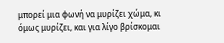μπορεί μια φωνή να μυρίζει χώμα, κι όμως μυρίζει, και για λίγο βρίσκομαι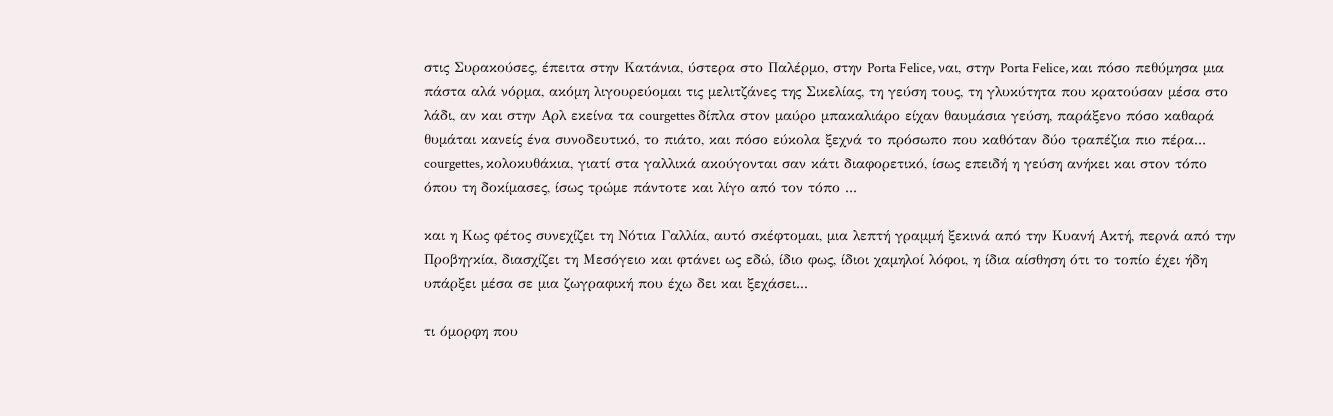στις Συρακούσες, έπειτα στην Κατάνια, ύστερα στο Παλέρμο, στην Porta Felice, ναι, στην Porta Felice, και πόσο πεθύμησα μια πάστα αλά νόρμα, ακόμη λιγουρεύομαι τις μελιτζάνες της Σικελίας, τη γεύση τους, τη γλυκύτητα που κρατούσαν μέσα στο λάδι, αν και στην Αρλ εκείνα τα courgettes δίπλα στον μαύρο μπακαλιάρο είχαν θαυμάσια γεύση, παράξενο πόσο καθαρά θυμάται κανείς ένα συνοδευτικό, το πιάτο, και πόσο εύκολα ξεχνά το πρόσωπο που καθόταν δύο τραπέζια πιο πέρα... courgettes, κολοκυθάκια, γιατί στα γαλλικά ακούγονται σαν κάτι διαφορετικό, ίσως επειδή η γεύση ανήκει και στον τόπο όπου τη δοκίμασες, ίσως τρώμε πάντοτε και λίγο από τον τόπο ...

και η Κως φέτος συνεχίζει τη Νότια Γαλλία, αυτό σκέφτομαι, μια λεπτή γραμμή ξεκινά από την Κυανή Ακτή, περνά από την Προβηγκία, διασχίζει τη Μεσόγειο και φτάνει ως εδώ, ίδιο φως, ίδιοι χαμηλοί λόφοι, η ίδια αίσθηση ότι το τοπίο έχει ήδη υπάρξει μέσα σε μια ζωγραφική που έχω δει και ξεχάσει...

τι όμορφη που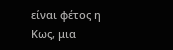είναι φέτος η Κως, μια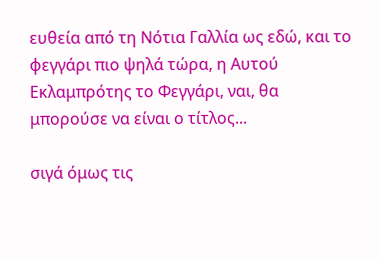ευθεία από τη Νότια Γαλλία ως εδώ, και το φεγγάρι πιο ψηλά τώρα, η Αυτού Εκλαμπρότης το Φεγγάρι, ναι, θα μπορούσε να είναι ο τίτλος...

σιγά όμως τις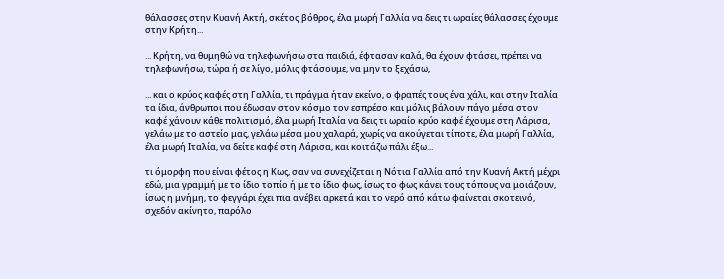θάλασσες στην Κυανή Ακτή, σκέτος βόθρος, έλα μωρή Γαλλία να δεις τι ωραίες θάλασσες έχουμε στην Κρήτη...

... Κρήτη, να θυμηθώ να τηλεφωνήσω στα παιδιά, έφτασαν καλά, θα έχουν φτάσει, πρέπει να τηλεφωνήσω, τώρα ή σε λίγο, μόλις φτάσουμε, να μην το ξεχάσω,

... και ο κρύος καφές στη Γαλλία, τι πράγμα ήταν εκείνο, ο φραπές τους ένα χάλι, και στην Ιταλία τα ίδια, άνθρωποι που έδωσαν στον κόσμο τον εσπρέσο και μόλις βάλουν πάγο μέσα στον καφέ χάνουν κάθε πολιτισμό, έλα μωρή Ιταλία να δεις τι ωραίο κρύο καφέ έχουμε στη Λάρισα, γελάω με το αστείο μας, γελάω μέσα μου χαλαρά, χωρίς να ακούγεται τίποτε, έλα μωρή Γαλλία, έλα μωρή Ιταλία, να δείτε καφέ στη Λάρισα, και κοιτάζω πάλι έξω...

τι όμορφη που είναι φέτος η Κως, σαν να συνεχίζεται η Νότια Γαλλία από την Κυανή Ακτή μέχρι εδώ, μια γραμμή με το ίδιο τοπίο ή με το ίδιο φως, ίσως το φως κάνει τους τόπους να μοιάζουν, ίσως η μνήμη, το φεγγάρι έχει πια ανέβει αρκετά και το νερό από κάτω φαίνεται σκοτεινό, σχεδόν ακίνητο, παρόλο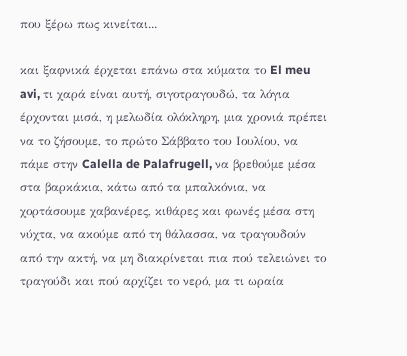που ξέρω πως κινείται...

και ξαφνικά έρχεται επάνω στα κύματα το El meu avi, τι χαρά είναι αυτή, σιγοτραγουδώ, τα λόγια έρχονται μισά, η μελωδία ολόκληρη, μια χρονιά πρέπει να το ζήσουμε, το πρώτο Σάββατο του Ιουλίου, να πάμε στην Calella de Palafrugell, να βρεθούμε μέσα στα βαρκάκια, κάτω από τα μπαλκόνια, να χορτάσουμε χαβανέρες, κιθάρες και φωνές μέσα στη νύχτα, να ακούμε από τη θάλασσα, να τραγουδούν από την ακτή, να μη διακρίνεται πια πού τελειώνει το τραγούδι και πού αρχίζει το νερό, μα τι ωραία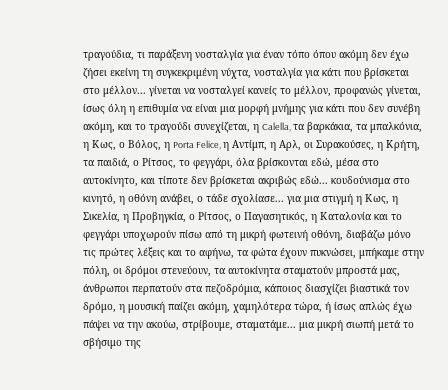τραγούδια, τι παράξενη νοσταλγία για έναν τόπο όπου ακόμη δεν έχω ζήσει εκείνη τη συγκεκριμένη νύχτα, νοσταλγία για κάτι που βρίσκεται στο μέλλον... γίνεται να νοσταλγεί κανείς το μέλλον, προφανώς γίνεται, ίσως όλη η επιθυμία να είναι μια μορφή μνήμης για κάτι που δεν συνέβη ακόμη, και το τραγούδι συνεχίζεται, η Calella, τα βαρκάκια, τα μπαλκόνια, η Κως, ο Βόλος, η Porta Felice, η Αντίμπ, η Αρλ, οι Συρακούσες, η Κρήτη, τα παιδιά, ο Ρίτσος, το φεγγάρι, όλα βρίσκονται εδώ, μέσα στο αυτοκίνητο, και τίποτε δεν βρίσκεται ακριβώς εδώ... κουδούνισμα στο κινητό, η οθόνη ανάβει, ο τάδε σχολίασε... για μια στιγμή η Κως, η Σικελία, η Προβηγκία, ο Ρίτσος, ο Παγασητικός, η Καταλονία και το φεγγάρι υποχωρούν πίσω από τη μικρή φωτεινή οθόνη, διαβάζω μόνο τις πρώτες λέξεις και το αφήνω, τα φώτα έχουν πυκνώσει, μπήκαμε στην πόλη, οι δρόμοι στενεύουν, τα αυτοκίνητα σταματούν μπροστά μας, άνθρωποι περπατούν στα πεζοδρόμια, κάποιος διασχίζει βιαστικά τον δρόμο, η μουσική παίζει ακόμη, χαμηλότερα τώρα, ή ίσως απλώς έχω πάψει να την ακούω, στρίβουμε, σταματάμε... μια μικρή σιωπή μετά το σβήσιμο της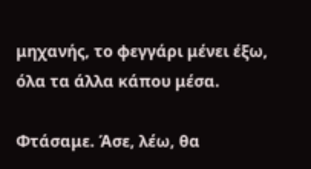μηχανής, το φεγγάρι μένει έξω, όλα τα άλλα κάπου μέσα.

Φτάσαμε. Άσε, λέω, θα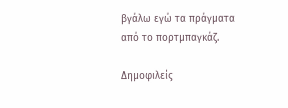βγάλω εγώ τα πράγματα από το πορτμπαγκάζ.

Δημοφιλείς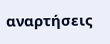αναρτήσεις